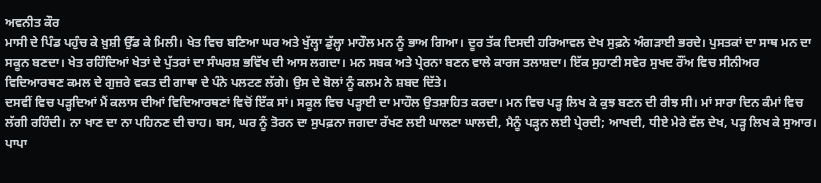ਅਵਨੀਤ ਕੌਰ
ਮਾਸੀ ਦੇ ਪਿੰਡ ਪਹੁੰਚ ਕੇ ਖ਼ੁਸ਼ੀ ਉੱਡ ਕੇ ਮਿਲੀ। ਖੇਤ ਵਿਚ ਬਣਿਆ ਘਰ ਅਤੇ ਖੁੱਲ੍ਹਾ ਡੁੱਲ੍ਹਾ ਮਾਹੌਲ ਮਨ ਨੂੰ ਭਾਅ ਗਿਆ। ਦੂਰ ਤੱਕ ਦਿਸਦੀ ਹਰਿਆਵਲ ਦੇਖ ਸੁਫ਼ਨੇ ਅੰਗੜਾਈ ਭਰਦੇ। ਪੁਸਤਕਾਂ ਦਾ ਸਾਥ ਮਨ ਦਾ ਸਕੂਨ ਬਣਦਾ। ਖੇਤ ਰਹਿੰਦਿਆਂ ਖੇਤਾਂ ਦੇ ਪੁੱਤਰਾਂ ਦਾ ਸੰਘਰਸ਼ ਭਵਿੱਖ ਦੀ ਆਸ ਲਗਦਾ। ਮਨ ਸਬਕ ਅਤੇ ਪ੍ਰੇਰਨਾ ਬਣਨ ਵਾਲੇ ਕਾਰਜ ਤਲਾਸ਼ਦਾ। ਇੱਕ ਸੁਹਾਣੀ ਸਵੇਰ ਸੁਖਦ ਰੌਂਅ ਵਿਚ ਸੀਨੀਅਰ ਵਿਦਿਆਰਥਣ ਕਮਲ ਦੇ ਗੁਜ਼ਰੇ ਵਕਤ ਦੀ ਗਾਥਾ ਦੇ ਪੰਨੇ ਪਲਟਣ ਲੱਗੇ। ਉਸ ਦੇ ਬੋਲਾਂ ਨੂੰ ਕਲਮ ਨੇ ਸ਼ਬਦ ਦਿੱਤੇ।
ਦਸਵੀਂ ਵਿਚ ਪੜ੍ਹਦਿਆਂ ਮੈਂ ਕਲਾਸ ਦੀਆਂ ਵਿਦਿਆਰਥਣਾਂ ਵਿਚੋਂ ਇੱਕ ਸਾਂ। ਸਕੂਲ ਵਿਚ ਪੜ੍ਹਾਈ ਦਾ ਮਾਹੌਲ ਉਤਸ਼ਾਹਿਤ ਕਰਦਾ। ਮਨ ਵਿਚ ਪੜ੍ਹ ਲਿਖ ਕੇ ਕੁਝ ਬਣਨ ਦੀ ਰੀਝ ਸੀ। ਮਾਂ ਸਾਰਾ ਦਿਨ ਕੰਮਾਂ ਵਿਚ ਲੱਗੀ ਰਹਿੰਦੀ। ਨਾ ਖਾਣ ਦਾ ਨਾ ਪਹਿਨਣ ਦੀ ਚਾਹ। ਬਸ, ਘਰ ਨੂੰ ਤੋਰਨ ਦਾ ਸੁਪਫ਼ਨਾ ਜਗਦਾ ਰੱਖਣ ਲਈ ਘਾਲਣਾ ਘਾਲਦੀ, ਮੈਨੂੰ ਪੜ੍ਹਨ ਲਈ ਪ੍ਰੇਰਦੀ; ਆਖਦੀ, ਧੀਏ ਮੇਰੇ ਵੱਲ ਦੇਖ, ਪੜ੍ਹ ਲਿਖ ਕੇ ਸੁਆਰ। ਪਾਪਾ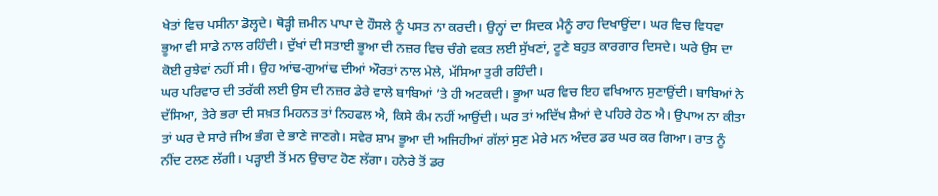ਖੇਤਾਂ ਵਿਚ ਪਸੀਨਾ ਡੋਲ੍ਹਦੇ। ਥੋੜ੍ਹੀ ਜ਼ਮੀਨ ਪਾਪਾ ਦੇ ਹੌਸਲੇ ਨੂੰ ਪਸਤ ਨਾ ਕਰਦੀ। ਉਨ੍ਹਾਂ ਦਾ ਸਿਦਕ ਮੈਨੂੰ ਰਾਹ ਦਿਖਾਉਂਦਾ। ਘਰ ਵਿਚ ਵਿਧਵਾ ਭੂਆ ਵੀ ਸਾਡੇ ਨਾਲ ਰਹਿੰਦੀ। ਦੁੱਖਾਂ ਦੀ ਸਤਾਈ ਭੂਆ ਦੀ ਨਜ਼ਰ ਵਿਚ ਚੰਗੇ ਵਕਤ ਲਈ ਸੁੱਖਣਾਂ, ਟੂਣੇ ਬਹੁਤ ਕਾਰਗਾਰ ਦਿਸਦੇ। ਘਰੇ ਉਸ ਦਾ ਕੋਈ ਰੁਝੇਵਾਂ ਨਹੀਂ ਸੀ। ਉਹ ਆਂਢ-ਗੁਆਂਢ ਦੀਆਂ ਔਰਤਾਂ ਨਾਲ ਮੇਲੇ, ਮੱਸਿਆ ਤੁਰੀ ਰਹਿੰਦੀ।
ਘਰ ਪਰਿਵਾਰ ਦੀ ਤਰੱਕੀ ਲਈ ਉਸ ਦੀ ਨਜ਼ਰ ਡੇਰੇ ਵਾਲੇ ਬਾਬਿਆਂ ’ਤੇ ਹੀ ਅਟਕਦੀ। ਭੂਆ ਘਰ ਵਿਚ ਇਹ ਵਖਿਆਨ ਸੁਣਾਉਂਦੀ। ਬਾਬਿਆਂ ਨੇ ਦੱਸਿਆ, ਤੇਰੇ ਭਰਾ ਦੀ ਸਖ਼ਤ ਮਿਹਨਤ ਤਾਂ ਨਿਹਫਲ ਐ, ਕਿਸੇ ਕੰਮ ਨਹੀਂ ਆਉਂਦੀ। ਘਰ ਤਾਂ ਅਦਿੱਖ ਸ਼ੈਆਂ ਦੇ ਪਹਿਰੇ ਹੇਠ ਐ। ਉਪਾਅ ਨਾ ਕੀਤਾ ਤਾਂ ਘਰ ਦੇ ਸਾਰੇ ਜੀਅ ਭੰਗ ਦੇ ਭਾਣੇ ਜਾਣਗੇ। ਸਵੇਰ ਸ਼ਾਮ ਭੂਆ ਦੀ ਅਜਿਹੀਆਂ ਗੱਲਾਂ ਸੁਣ ਮੇਰੇ ਮਨ ਅੰਦਰ ਡਰ ਘਰ ਕਰ ਗਿਆ। ਰਾਤ ਨੂੰ ਨੀਂਦ ਟਲਣ ਲੱਗੀ। ਪੜ੍ਹਾਈ ਤੋਂ ਮਨ ਉਚਾਟ ਹੋਣ ਲੱਗਾ। ਹਨੇਰੇ ਤੋਂ ਡਰ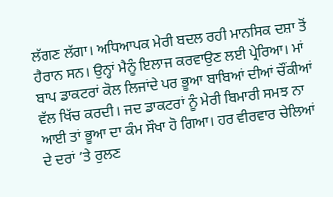ਲੱਗਣ ਲੱਗਾ। ਅਧਿਆਪਕ ਮੇਰੀ ਬਦਲ ਰਹੀ ਮਾਨਸਿਕ ਦਸ਼ਾ ਤੋਂ ਹੈਰਾਨ ਸਨ। ਉਨ੍ਹਾਂ ਮੈਨੂੰ ਇਲਾਜ ਕਰਵਾਉਣ ਲਈ ਪ੍ਰੇਰਿਆ। ਮਾਂ ਬਾਪ ਡਾਕਟਰਾਂ ਕੋਲ ਲਿਜਾਂਦੇ ਪਰ ਭੂਆ ਬਾਬਿਆਂ ਦੀਆਂ ਚੌਂਕੀਆਂ ਵੱਲ ਖਿੱਚ ਕਰਦੀ। ਜਦ ਡਾਕਟਰਾਂ ਨੂੰ ਮੇਰੀ ਬਿਮਾਰੀ ਸਮਝ ਨਾ ਆਈ ਤਾਂ ਭੂਆ ਦਾ ਕੰਮ ਸੌਖਾ ਹੋ ਗਿਆ। ਹਰ ਵੀਰਵਾਰ ਚੇਲਿਆਂ ਦੇ ਦਰਾਂ ’ਤੇ ਰੁਲਣ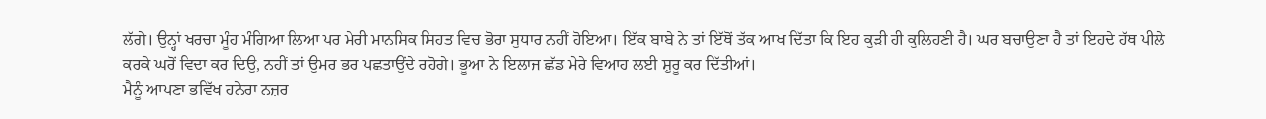ਲੱਗੇ। ਉਨ੍ਹਾਂ ਖਰਚਾ ਮੂੰਹ ਮੰਗਿਆ ਲਿਆ ਪਰ ਮੇਰੀ ਮਾਨਸਿਕ ਸਿਹਤ ਵਿਚ ਭੋਰਾ ਸੁਧਾਰ ਨਹੀਂ ਹੋਇਆ। ਇੱਕ ਬਾਬੇ ਨੇ ਤਾਂ ਇੱਥੋਂ ਤੱਕ ਆਖ ਦਿੱਤਾ ਕਿ ਇਹ ਕੁੜੀ ਹੀ ਕੁਲਿਹਣੀ ਹੈ। ਘਰ ਬਚਾਉਣਾ ਹੈ ਤਾਂ ਇਹਦੇ ਹੱਥ ਪੀਲੇ ਕਰਕੇ ਘਰੋਂ ਵਿਦਾ ਕਰ ਦਿਉ, ਨਹੀਂ ਤਾਂ ਉਮਰ ਭਰ ਪਛਤਾਉਂਦੇ ਰਹੋਗੇ। ਭੂਆ ਨੇ ਇਲਾਜ ਛੱਡ ਮੇਰੇ ਵਿਆਹ ਲਈ ਸ਼ੁਰੂ ਕਰ ਦਿੱਤੀਆਂ।
ਮੈਨੂੰ ਆਪਣਾ ਭਵਿੱਖ ਹਨੇਰਾ ਨਜ਼ਰ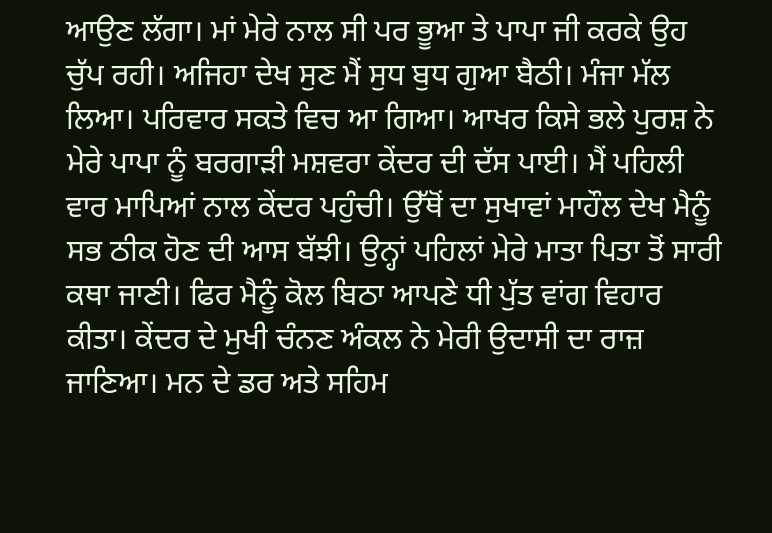ਆਉਣ ਲੱਗਾ। ਮਾਂ ਮੇਰੇ ਨਾਲ ਸੀ ਪਰ ਭੂਆ ਤੇ ਪਾਪਾ ਜੀ ਕਰਕੇ ਉਹ ਚੁੱਪ ਰਹੀ। ਅਜਿਹਾ ਦੇਖ ਸੁਣ ਮੈਂ ਸੁਧ ਬੁਧ ਗੁਆ ਬੈਠੀ। ਮੰਜਾ ਮੱਲ ਲਿਆ। ਪਰਿਵਾਰ ਸਕਤੇ ਵਿਚ ਆ ਗਿਆ। ਆਖਰ ਕਿਸੇ ਭਲੇ ਪੁਰਸ਼ ਨੇ ਮੇਰੇ ਪਾਪਾ ਨੂੰ ਬਰਗਾੜੀ ਮਸ਼ਵਰਾ ਕੇਂਦਰ ਦੀ ਦੱਸ ਪਾਈ। ਮੈਂ ਪਹਿਲੀ ਵਾਰ ਮਾਪਿਆਂ ਨਾਲ ਕੇਂਦਰ ਪਹੁੰਚੀ। ਉੱਥੋਂ ਦਾ ਸੁਖਾਵਾਂ ਮਾਹੌਲ ਦੇਖ ਮੈਨੂੰ ਸਭ ਠੀਕ ਹੋਣ ਦੀ ਆਸ ਬੱਝੀ। ਉਨ੍ਹਾਂ ਪਹਿਲਾਂ ਮੇਰੇ ਮਾਤਾ ਪਿਤਾ ਤੋਂ ਸਾਰੀ ਕਥਾ ਜਾਣੀ। ਫਿਰ ਮੈਨੂੰ ਕੋਲ ਬਿਠਾ ਆਪਣੇ ਧੀ ਪੁੱਤ ਵਾਂਗ ਵਿਹਾਰ ਕੀਤਾ। ਕੇਂਦਰ ਦੇ ਮੁਖੀ ਚੰਨਣ ਅੰਕਲ ਨੇ ਮੇਰੀ ਉਦਾਸੀ ਦਾ ਰਾਜ਼ ਜਾਣਿਆ। ਮਨ ਦੇ ਡਰ ਅਤੇ ਸਹਿਮ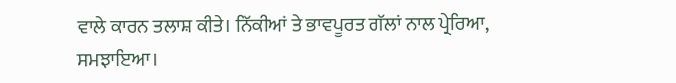ਵਾਲੇ ਕਾਰਨ ਤਲਾਸ਼ ਕੀਤੇ। ਨਿੱਕੀਆਂ ਤੇ ਭਾਵਪੂਰਤ ਗੱਲਾਂ ਨਾਲ ਪ੍ਰੇਰਿਆ, ਸਮਝਾਇਆ।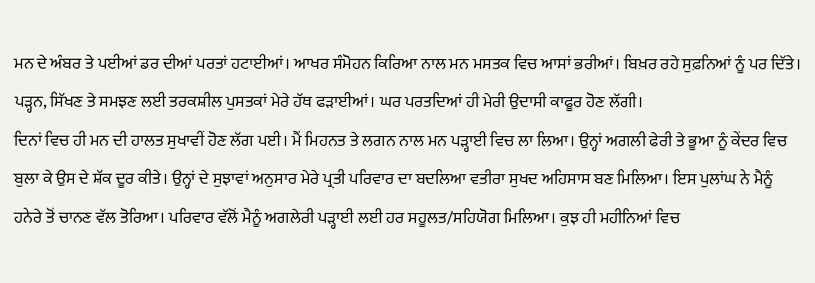ਮਨ ਦੇ ਅੰਬਰ ਤੇ ਪਈਆਂ ਡਰ ਦੀਆਂ ਪਰਤਾਂ ਹਟਾਈਆਂ। ਆਖਰ ਸੰਮੋਹਨ ਕਿਰਿਆ ਨਾਲ ਮਨ ਮਸਤਕ ਵਿਚ ਆਸਾਂ ਭਰੀਆਂ। ਬਿਖ਼ਰ ਰਹੇ ਸੁਫ਼ਨਿਆਂ ਨੂੰ ਪਰ ਦਿੱਤੇ। ਪੜ੍ਹਨ, ਸਿੱਖਣ ਤੇ ਸਮਝਣ ਲਈ ਤਰਕਸ਼ੀਲ ਪੁਸਤਕਾਂ ਮੇਰੇ ਹੱਥ ਫੜਾਈਆਂ। ਘਰ ਪਰਤਦਿਆਂ ਹੀ ਮੇਰੀ ਉਦਾਸੀ ਕਾਫੂਰ ਹੋਣ ਲੱਗੀ।
ਦਿਨਾਂ ਵਿਚ ਹੀ ਮਨ ਦੀ ਹਾਲਤ ਸੁਖਾਵੀਂ ਹੋਣ ਲੱਗ ਪਈ। ਮੈਂ ਮਿਹਨਤ ਤੇ ਲਗਨ ਨਾਲ ਮਨ ਪੜ੍ਹਾਈ ਵਿਚ ਲਾ ਲਿਆ। ਉਨ੍ਹਾਂ ਅਗਲੀ ਫੇਰੀ ਤੇ ਭੂਆ ਨੂੰ ਕੇਂਦਰ ਵਿਚ ਬੁਲਾ ਕੇ ਉਸ ਦੇ ਸ਼ੱਕ ਦੂਰ ਕੀਤੇ। ਉਨ੍ਹਾਂ ਦੇ ਸੁਝਾਵਾਂ ਅਨੁਸਾਰ ਮੇਰੇ ਪ੍ਰਤੀ ਪਰਿਵਾਰ ਦਾ ਬਦਲਿਆ ਵਤੀਰਾ ਸੁਖਦ ਅਹਿਸਾਸ ਬਣ ਮਿਲਿਆ। ਇਸ ਪੁਲਾਂਘ ਨੇ ਮੈਨੂੰ ਹਨੇਰੇ ਤੋਂ ਚਾਨਣ ਵੱਲ ਤੋਰਿਆ। ਪਰਿਵਾਰ ਵੱਲੋਂ ਮੈਨੂੰ ਅਗਲੇਰੀ ਪੜ੍ਹਾਈ ਲਈ ਹਰ ਸਹੂਲਤ/ਸਹਿਯੋਗ ਮਿਲਿਆ। ਕੁਝ ਹੀ ਮਹੀਨਿਆਂ ਵਿਚ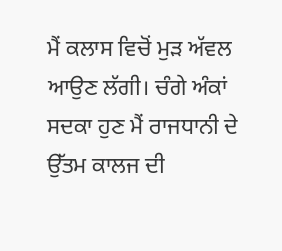ਮੈਂ ਕਲਾਸ ਵਿਚੋਂ ਮੁੜ ਅੱਵਲ ਆਉਣ ਲੱਗੀ। ਚੰਗੇ ਅੰਕਾਂ ਸਦਕਾ ਹੁਣ ਮੈਂ ਰਾਜਧਾਨੀ ਦੇ ਉੱਤਮ ਕਾਲਜ ਦੀ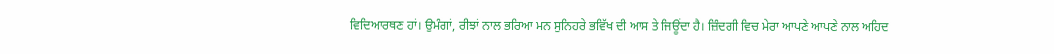ਵਿਦਿਆਰਥਣ ਹਾਂ। ਉਮੰਗਾਂ, ਰੀਝਾਂ ਨਾਲ ਭਰਿਆ ਮਨ ਸੁਨਿਹਰੇ ਭਵਿੱਖ ਦੀ ਆਸ ਤੇ ਜਿਊਂਦਾ ਹੈ। ਜ਼ਿੰਦਗੀ ਵਿਚ ਮੇਰਾ ਆਪਣੇ ਆਪਣੇ ਨਾਲ ਅਹਿਦ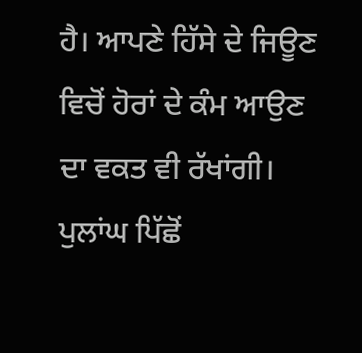ਹੈ। ਆਪਣੇ ਹਿੱਸੇ ਦੇ ਜਿਊਣ ਵਿਚੋਂ ਹੋਰਾਂ ਦੇ ਕੰਮ ਆਉਣ ਦਾ ਵਕਤ ਵੀ ਰੱਖਾਂਗੀ। ਪੁਲਾਂਘ ਪਿੱਛੋਂ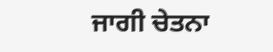ਜਾਗੀ ਚੇਤਨਾ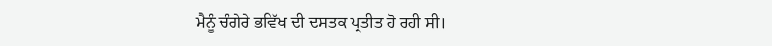ਮੈਨੂੰ ਚੰਗੇਰੇ ਭਵਿੱਖ ਦੀ ਦਸਤਕ ਪ੍ਰਤੀਤ ਹੋ ਰਹੀ ਸੀ।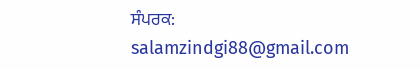ਸੰਪਰਕ: salamzindgi88@gmail.com